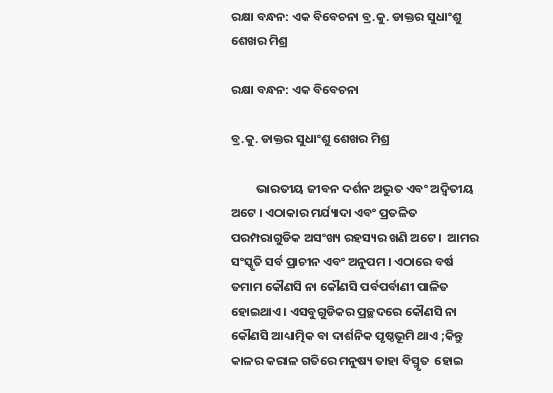ରକ୍ଷା ବନ୍ଧନ: ଏକ ବିବେଚନା ବ୍ର.କୁ. ଡାକ୍ତର ସୁଧାଂଶୁ ଶେଖର ମିଶ୍ର

ରକ୍ଷା ବନ୍ଧନ: ଏକ ବିବେଚନା

ବ୍ର.କୁ. ଡାକ୍ତର ସୁଧାଂଶୁ ଶେଖର ମିଶ୍ର

         ଭାରତୀୟ ଜୀବନ ଦର୍ଶନ ଅଦ୍ଭୁତ ଏବଂ ଅଦ୍ୱିତୀୟ ଅଟେ । ଏଠାକାର ମର୍ଯ୍ୟାଦା ଏବଂ ପ୍ରତଳିତ ପରମ୍ପରାଗୁଡିକ ଅସଂଖ୍ୟ ରହସ୍ୟର ଖଣି ଅଟେ ।  ଆମର ସଂସ୍କୃତି ସର୍ବ ପ୍ରାଚୀନ ଏବଂ ଅନୁପମ । ଏଠାରେ ବର୍ଷ ତମାମ କୌଣସି ନା କୌଣସି ପର୍ବପର୍ବାଣୀ ପାଳିତ ହୋଇଥାଏ । ଏସବୁଗୁଡିକର ପ୍ରଚ୍ଛଦରେ କୌଣସି ନା କୌଣସି ଆଧ୍ୟାତ୍ମିକ ବା ଦାର୍ଶନିକ ପୃଷ୍ଠଭୂମି ଥାଏ ;କିନ୍ତୁ କାଳର କରାଳ ଗତିରେ ମନୁଷ୍ୟ ତାହା ବିସ୍ମୃତ  ହୋଇ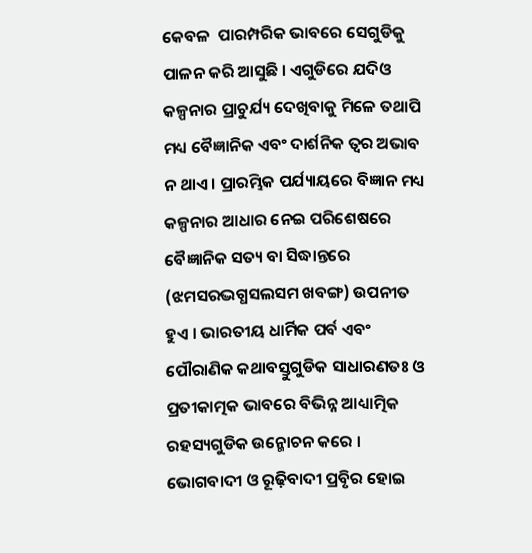କେବଳ  ପାରମ୍ପରିକ ଭାବରେ ସେଗୁଡିକୁ  ପାଳନ କରି ଆସୁଛି । ଏଗୁଡିରେ ଯଦିଓ କଳ୍ପନାର ପ୍ରାଚୁର୍ଯ୍ୟ ଦେଖିବାକୁ ମିଳେ ତଥାପି ମଧ୍ୟ ବୈଜ୍ଞାନିକ ଏବଂ ଦାର୍ଶନିକ ତ୍ୱର ଅଭାବ ନ ଥାଏ । ପ୍ରାରମ୍ଭିକ ପର୍ଯ୍ୟାୟରେ ବିଜ୍ଞାନ ମଧ୍ୟ କଳ୍ପନାର ଆଧାର ନେଇ ପରିଶେଷରେ ବୈଜ୍ଞାନିକ ସତ୍ୟ ବା ସିଦ୍ଧାନ୍ତରେ (ଝମସରଦ୍ଭଗ୍ଧସଲସମ ଖବଙ୍ଗ) ଉପନୀତ ହୁଏ । ଭାରତୀୟ ଧାର୍ମିକ ପର୍ବ ଏବଂ ପୌରାଣିକ କଥାବସ୍ତୁଗୁଡିକ ସାଧାରଣତଃ ଓ ପ୍ରତୀକାତ୍ମକ ଭାବରେ ବିଭିନ୍ନ ଆଧ୍ୟାତ୍ମିକ ରହସ୍ୟଗୁଡିକ ଉନ୍ମୋଚନ କରେ । ଭୋଗବାଦୀ ଓ ରୂଢ଼ିବାଦୀ ପ୍ରବୃିର ହୋଇ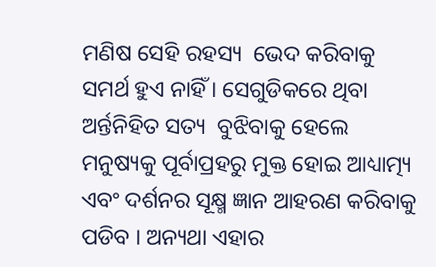ମଣିଷ ସେହି ରହସ୍ୟ  ଭେଦ କରିବାକୁ ସମର୍ଥ ହୁଏ ନାହିଁ । ସେଗୁଡିକରେ ଥିବା ଅର୍ନ୍ତନିହିତ ସତ୍ୟ  ବୁଝିବାକୁ ହେଲେ ମନୁଷ୍ୟକୁ ପୂର୍ବାପ୍ରହରୁ ମୁକ୍ତ ହୋଇ ଆଧ୍ୟାତ୍ମ୍ୟ ଏବଂ ଦର୍ଶନର ସୂକ୍ଷ୍ମ ଜ୍ଞାନ ଆହରଣ କରିବାକୁ ପଡିବ । ଅନ୍ୟଥା ଏହାର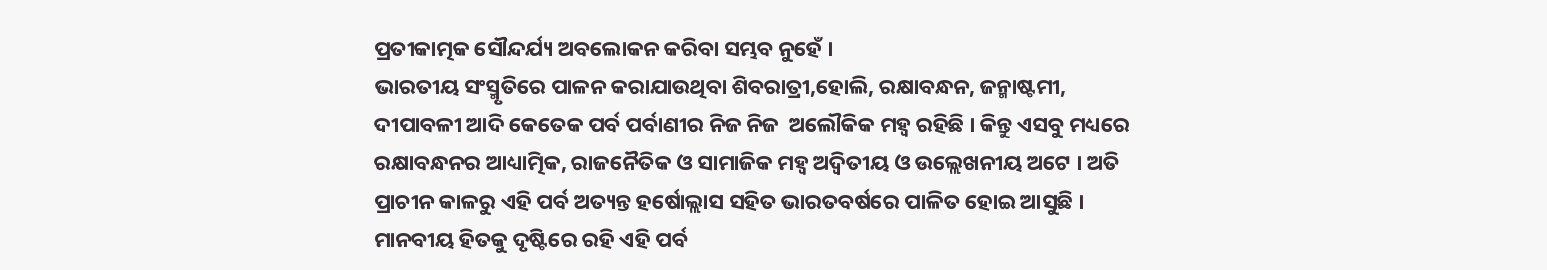ପ୍ରତୀକାତ୍ମକ ସୌନ୍ଦର୍ଯ୍ୟ ଅବଲୋକନ କରିବା ସମ୍ଭବ ନୁହେଁ ।
ଭାରତୀୟ ସଂସ୍ମୃତିରେ ପାଳନ କରାଯାଉଥିବା ଶିବରାତ୍ରୀ,ହୋଲି, ରକ୍ଷାବନ୍ଧନ, ଜନ୍ମାଷ୍ଟମୀ, ଦୀପାବଳୀ ଆଦି କେତେକ ପର୍ବ ପର୍ବାଣୀର ନିଜ ନିଜ  ଅଲୌକିକ ମହ୍ୱ ରହିଛି । କିନ୍ତୁ ଏସବୁ ମଧ୍ୟରେ ରକ୍ଷାବନ୍ଧନର ଆଧ୍ୟାତ୍ମିକ, ରାଜନୈତିକ ଓ ସାମାଜିକ ମହ୍ୱ ଅଦ୍ୱିତୀୟ ଓ ଉଲ୍ଲେଖନୀୟ ଅଟେ । ଅତି ପ୍ରାଚୀନ କାଳରୁ ଏହି ପର୍ବ ଅତ୍ୟନ୍ତ ହର୍ଷୋଲ୍ଲାସ ସହିତ ଭାରତବର୍ଷରେ ପାଳିତ ହୋଇ ଆସୁଛି । ମାନବୀୟ ହିତକୁ ଦୃଷ୍ଟିରେ ରହି ଏହି ପର୍ବ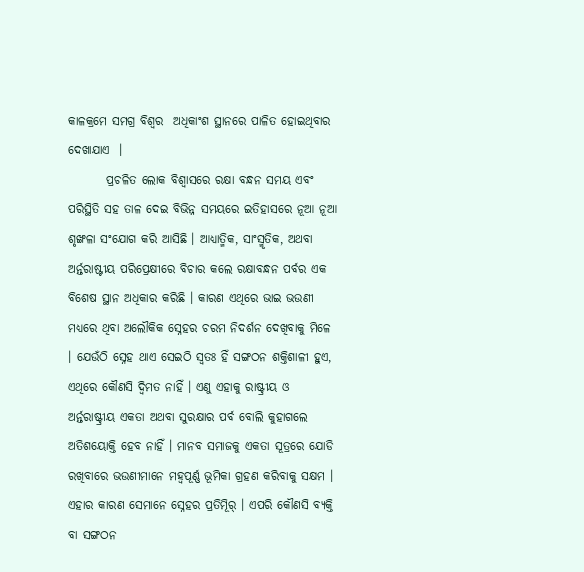କାଳକ୍ରମେ ସମଗ୍ର ବିଶ୍ୱର  ଅଧିକାଂଶ ସ୍ଥାନରେ ପାଳିତ ହୋଇଥିବାର ଦେଖାଯାଏ  ।
        ପ୍ରଚଳିତ ଲୋକ ବିଶ୍ୱାସରେ ରକ୍ଷା ବନ୍ଧନ ସମୟ ଏବଂ ପରିସ୍ଥିତି ସହ ତାଳ ଦେଇ ବିଭିନ୍ନ ସମୟରେ ଇତିହାସରେ ନୂଆ ନୂଆ ଶୃଙ୍ଖଳା ସଂଯୋଗ କରି ଆସିଛି । ଆଧ୍ୟାତ୍ମିକ, ସାଂସ୍ମୃତିକ, ଅଥବା  ଅର୍ନ୍ତରାଷ୍ଟୀୟ ପରିପ୍ରେକ୍ଷୀରେ ବିଚାର କଲେ ରକ୍ଷାବନ୍ଧନ ପର୍ବର ଏକ ବିଶେଷ ସ୍ଥାନ ଅଧିକାର କରିଛି । କାରଣ ଏଥିରେ ଭାଇ ଭଉଣୀ ମଧ୍ୟରେ ଥିବା ଅଲୌକିକ ସ୍ନେହର ଚରମ ନିଦର୍ଶନ ଦେଖିବାକୁ ମିଳେ । ଯେଉଁଠି ସ୍ନେହ ଥାଏ ସେଇଠି ସ୍ୱତଃ ହିଁ ସଙ୍ଗଠନ ଶକ୍ତିଶାଳୀ ହୁଏ, ଏଥିରେ କୌଣସି ଦ୍ୱିମତ ନାହିଁ । ଏଣୁ ଏହାକୁ ରାଷ୍ଟ୍ରୀୟ ଓ  ଅର୍ନ୍ତରାଷ୍ଟ୍ରୀୟ ଏକତା ଅଥବା ସୁରକ୍ଷାର ପର୍ବ ବୋଲି କୁହାଗଲେ ଅତିଶୟୋକ୍ତି ହେବ ନାହିଁ । ମାନବ ସମାଜକୁ ଏକତା ସୂତ୍ରରେ ଯୋଡି ରଖିବାରେ ଭଉଣୀମାନେ ମହ୍ୱପୂର୍ଣ୍ଣ ଭୂମିକା ଗ୍ରହଣ କରିବାକୁ ସକ୍ଷମ । ଏହାର କାରଣ ସେମାନେ ସ୍ନେହର ପ୍ରତିମୂିର୍ । ଏପରି କୌଣସି ବ୍ୟକ୍ତି ବା ସଙ୍ଗଠନ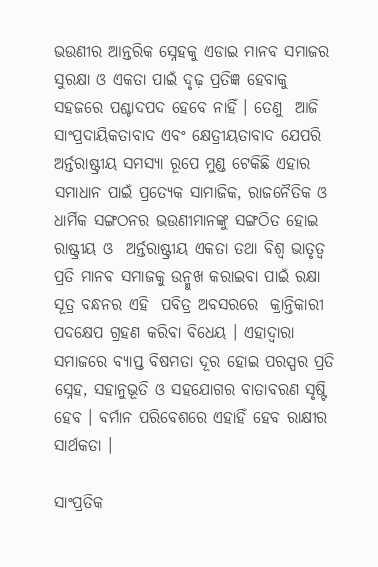ଭଉଣୀର ଆନ୍ତରିକ ସ୍ନେହକୁ ଏଡାଇ ମାନବ ସମାଜର ସୁରକ୍ଷା ଓ ଏକତା ପାଇଁ ଦୃଢ଼ ପ୍ରତିଜ୍ଞ ହେବାକୁ ସହଜରେ ପଶ୍ଚାଦପଦ ହେବେ ନାହିଁ । ତେଣୁ  ଆଜି ସାଂପ୍ରଦାୟିକତାବାଦ ଏବଂ କ୍ଷେତ୍ରୀୟତାବାଦ ଯେପରି ଅର୍ନ୍ତରାଷ୍ଟ୍ରୀୟ ସମସ୍ୟା ରୂପେ ମୁଣ୍ଡ ଟେକିଛି ଏହାର ସମାଧାନ ପାଇଁ ପ୍ରତ୍ୟେକ ସାମାଜିକ, ରାଜନୈତିକ ଓ ଧାର୍ମିକ ସଙ୍ଗଠନର ଭଉଣୀମାନଙ୍କୁ ସଙ୍ଗଠିତ ହୋଇ ରାଷ୍ଟ୍ରୀୟ ଓ  ଅର୍ନ୍ତରାଷ୍ଟ୍ରୀୟ ଏକତା ତଥା ବିଶ୍ୱ ଭାତୃତ୍ୱ ପ୍ରତି ମାନବ ସମାଜକୁ ଉନ୍ମୁଖ କରାଇବା ପାଇଁ ରକ୍ଷା ସୂତ୍ର ବନ୍ଧନର ଏହି  ପବିତ୍ର ଅବସରରେ  କ୍ରାନ୍ତିକାରୀ ପଦକ୍ଷେପ ଗ୍ରହଣ କରିବା ବିଧେୟ । ଏହାଦ୍ୱାରା ସମାଜରେ ବ୍ୟାପ୍ତ ବିଷମତା ଦୂର ହୋଇ ପରସ୍ପର ପ୍ରତି ସ୍ନେହ, ସହାନୁଭୂତି ଓ ସହଯୋଗର ବାତାବରଣ ସୃଷ୍ଟି ହେବ । ବର୍ମାନ ପରିବେଶରେ ଏହାହିଁ ହେବ ରାକ୍ଷୀର ସାର୍ଥକତା ।

ସାଂପ୍ରତିକ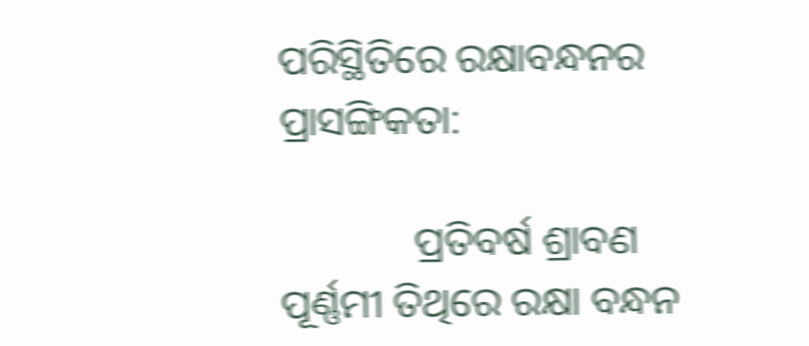ପରିସ୍ଥିତିରେ ରକ୍ଷାବନ୍ଧନର ପ୍ରାସଙ୍ଗିକତା:

             ପ୍ରତିବର୍ଷ ଶ୍ରାବଣ ପୂର୍ଣ୍ଣମୀ ତିଥିରେ ରକ୍ଷା ବନ୍ଧନ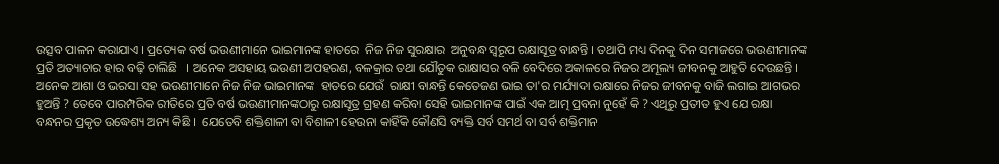ଉତ୍ସବ ପାଳନ କରାଯାଏ । ପ୍ରତ୍ୟେକ ବର୍ଷ ଭଉଣୀମାନେ ଭାଇମାନଙ୍କ ହାତରେ  ନିଜ ନିଜ ସୁରକ୍ଷାର  ଅନୁବନ୍ଧ ସ୍ୱରୂପ ରକ୍ଷାସୂତ୍ର ବାନ୍ଧନ୍ତି । ତଥାପି ମଧ୍ୟ ଦିନକୁ ଦିନ ସମାଜରେ ଭଉଣୀମାନଙ୍କ ପ୍ରତି ଅତ୍ୟାଚାର ହାର ବଢ଼ି ଚାଲିଛି   । ଅନେକ ଅସହାୟ ଭଉଣୀ ଅପହରଣ, ବଳକ୍ରାର ତଥା ଯୌତୁକ ରାକ୍ଷାସର ବଳି ବେଦିରେ ଅକାଳରେ ନିଜର ଅମୂଲ୍ୟ ଜୀବନକୁ ଆହୁତି ଦେଉଛନ୍ତି । ଅନେକ ଆଶା ଓ ଭରସା ସହ ଭଉଣୀମାନେ ନିଜ ନିଜ ଭାଇମାନଙ୍କ  ହାତରେ ଯେଉଁ  ରାକ୍ଷୀ ବାନ୍ଧନ୍ତି କେତେଜଣ ଭାଇ ତା'ର ମର୍ଯ୍ୟାଦା ରକ୍ଷାରେ ନିଜର ଜୀବନକୁ ବାଜି ଲଗାଇ ଆଗଭର  ହୁଅନ୍ତି ? ତେବେ ପାରମ୍ପରିକ ରୀତିରେ ପ୍ରତି ବର୍ଷ ଭଉଣୀମାନଙ୍କଠାରୁ ରକ୍ଷାସୂତ୍ର ଗ୍ରହଣ କରିବା ସେହି ଭାଇମାନଙ୍କ ପାଇଁ ଏକ ଆତ୍ମ ପ୍ରବନା ନୁହେଁ କି ? ଏଥିରୁ ପ୍ରତୀତ ହୁଏ ଯେ ରକ୍ଷା ବନ୍ଧନର ପ୍ରକୃତ ଉଦ୍ଧେଶ୍ୟ ଅନ୍ୟ କିଛି ।  ଯେତେବି ଶକ୍ତିଶାଳୀ ବା ବିଶାଳୀ ହେଉନା କାହିଁକି କୌଣସି ବ୍ୟକ୍ତି ସର୍ବ ସମର୍ଥ ବା ସର୍ବ ଶକ୍ତିମାନ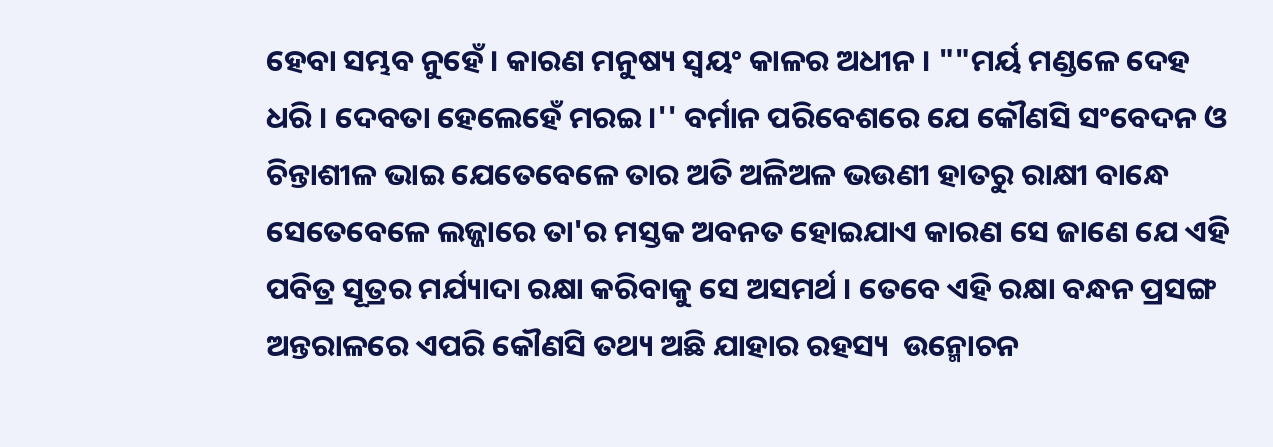ହେବା ସମ୍ଭବ ନୁହେଁ । କାରଣ ମନୁଷ୍ୟ ସ୍ୱୟଂ କାଳର ଅଧୀନ । ""ମର୍ୟ ମଣ୍ଡଳେ ଦେହ ଧରି । ଦେବତା ହେଲେହେଁ ମରଇ ।'' ବର୍ମାନ ପରିବେଶରେ ଯେ କୌଣସି ସଂବେଦନ ଓ ଚିନ୍ତାଶୀଳ ଭାଇ ଯେତେବେଳେ ତାର ଅତି ଅଳିଅଳ ଭଉଣୀ ହାତରୁ ରାକ୍ଷୀ ବାନ୍ଧେ ସେତେବେଳେ ଲଜ୍ଜାରେ ତା'ର ମସ୍ତକ ଅବନତ ହୋଇଯାଏ କାରଣ ସେ ଜାଣେ ଯେ ଏହି ପବିତ୍ର ସୂତ୍ରର ମର୍ଯ୍ୟାଦା ରକ୍ଷା କରିବାକୁ ସେ ଅସମର୍ଥ । ତେବେ ଏହି ରକ୍ଷା ବନ୍ଧନ ପ୍ରସଙ୍ଗ ଅନ୍ତରାଳରେ ଏପରି କୌଣସି ତଥ୍ୟ ଅଛି ଯାହାର ରହସ୍ୟ  ଉନ୍ମୋଚନ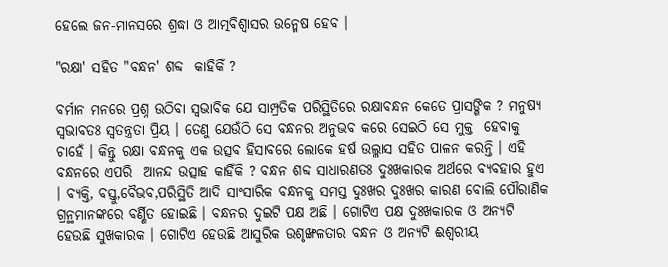ହେଲେ ଜନ-ମାନସରେ ଶ୍ରଦ୍ଧା ଓ ଆତ୍ମବିଶ୍ୱାସର ଉନ୍ମେଷ ହେବ ।

"ରକ୍ଷା' ସହିତ "ବନ୍ଧନ' ଶବ୍ଦ  କାହିକିଁ ?

ବର୍ମାନ ମନରେ ପ୍ରଶ୍ନ ଉଠିବା ସ୍ୱଭାବିକ ଯେ ସାମ୍ପ୍ରତିକ ପରିସ୍ଥିତିରେ ରକ୍ଷାବନ୍ଧନ କେତେ ପ୍ରାସଙ୍ଗିକ ? ମନୁଷ୍ୟ ସ୍ୱଭାବତଃ ସ୍ୱତନ୍ତ୍ରତା ପ୍ରିୟ । ତେଣୁ ଯେଉଁଠି ସେ ବନ୍ଧନର ଅନୁଭବ କରେ ସେଇଠି ସେ ମୁକ୍ତ  ହେବାକୁ ଚାହେଁ । କିନ୍ତୁ ରକ୍ଷା ବନ୍ଧନକୁ ଏକ ଉତ୍ସବ ହିସାବରେ ଲୋକେ ହର୍ଷ ଉଲ୍ଳାସ ସହିତ ପାଳନ କରନ୍ତି । ଏହି ବନ୍ଧନରେ ଏପରି  ଆନନ୍ଦ ଉତ୍ସାହ କାହିଁକି ? ବନ୍ଧନ ଶବ୍ଦ ସାଧାରଣତଃ ଦୁଃଖକାରକ ଅର୍ଥରେ ବ୍ୟବହାର ହୁଏ । ବ୍ୟକ୍ତି, ବସ୍ତୁ,ବୈଭବ,ପରିସ୍ଥିତି ଆଦି ସାଂସାରିକ ବନ୍ଧନକୁ ସମସ୍ତ ଦୁଃଖର ଦୁଃଖର କାରଣ ବୋଲି ପୌରାଣିକ ଗ୍ରନ୍ଥମାନଙ୍କରେ ବର୍ଣ୍ଣିତ ହୋଇଛି । ବନ୍ଧନର ଦୁଇଟି ପକ୍ଷ ଅଛି । ଗୋଟିଏ ପକ୍ଷ ଦୁଃଖକାରକ ଓ ଅନ୍ୟଟି ହେଉଛି ସୁଖକାରକ । ଗୋଟିଏ ହେଉଛି ଆସୁରିକ ଉଶୃଙ୍ଖଳତାର ବନ୍ଧନ ଓ ଅନ୍ୟଟି ଈଶ୍ୱରୀୟ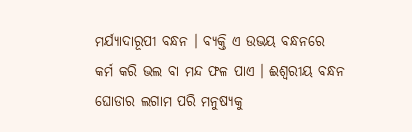ମର୍ଯ୍ୟାଦାରୂପୀ ବନ୍ଧନ । ବ୍ୟକ୍ତି ଏ ଉଭୟ ବନ୍ଧନରେ କର୍ମ କରି ଭଲ ବା ମନ୍ଦ ଫଳ ପାଏ । ଈଶ୍ୱରୀୟ ବନ୍ଧନ ଘୋଡାର ଲଗାମ ପରି ମନୁଷ୍ୟକୁ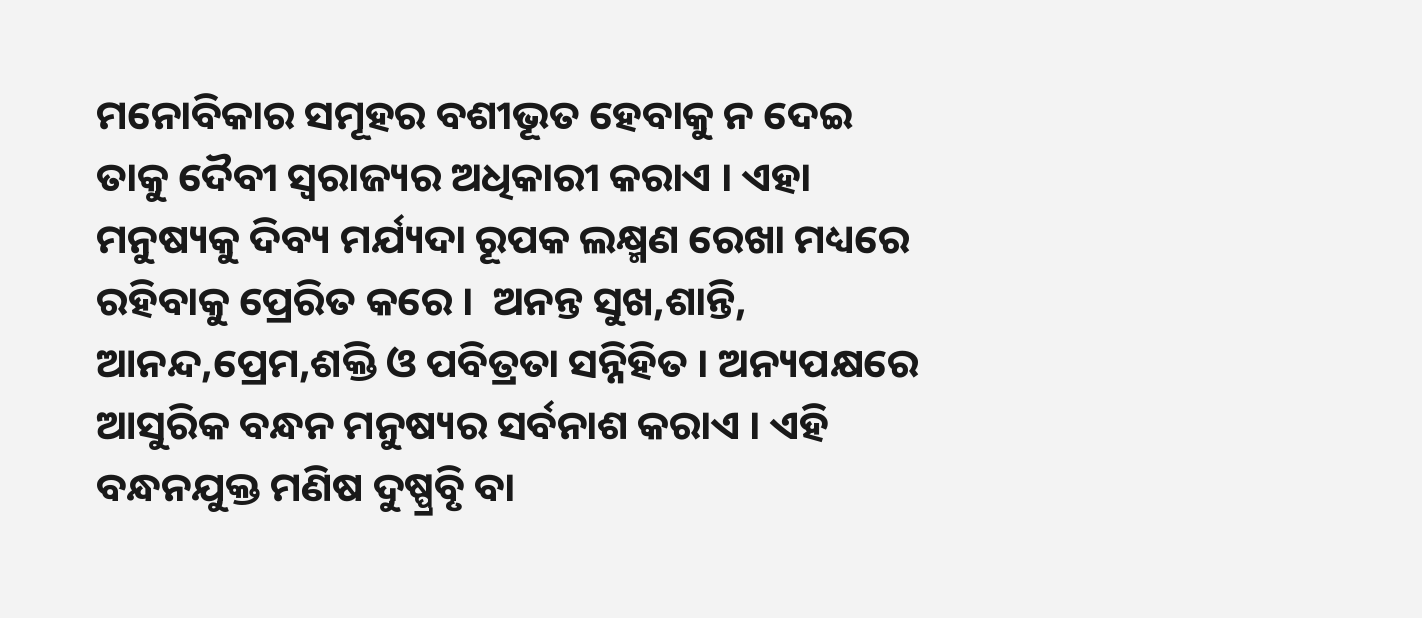ମନୋବିକାର ସମୂହର ବଶୀଭୂତ ହେବାକୁ ନ ଦେଇ ତାକୁ ଦୈବୀ ସ୍ୱରାଜ୍ୟର ଅଧିକାରୀ କରାଏ । ଏହା ମନୁଷ୍ୟକୁ ଦିବ୍ୟ ମର୍ଯ୍ୟଦା ରୂପକ ଲକ୍ଷ୍ମଣ ରେଖା ମଧ୍ୟରେ ରହିବାକୁ ପ୍ରେରିତ କରେ ।  ଅନନ୍ତ ସୁଖ,ଶାନ୍ତି, ଆନନ୍ଦ,ପ୍ରେମ,ଶକ୍ତି ଓ ପବିତ୍ରତା ସନ୍ନିହିତ । ଅନ୍ୟପକ୍ଷରେ ଆସୁରିକ ବନ୍ଧନ ମନୁଷ୍ୟର ସର୍ବନାଶ କରାଏ । ଏହି ବନ୍ଧନଯୁକ୍ତ ମଣିଷ ଦୁଷ୍ପ୍ରବୃି ବା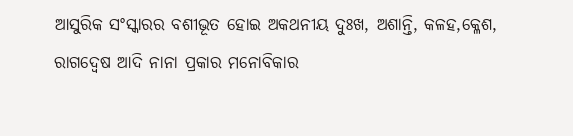ଆସୁରିକ ସଂସ୍କାରର ବଶୀଭୂତ ହୋଇ ଅକଥନୀୟ ଦୁଃଖ, ଅଶାନ୍ତି, କଳହ,କ୍ଳେଶ, ରାଗଦ୍ୱେଷ ଆଦି ନାନା ପ୍ରକାର ମନୋବିକାର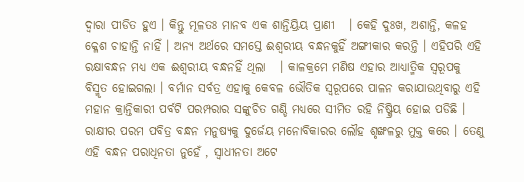ଦ୍ୱାରା ପୀଡିତ ହୁଏ । କିନ୍ତୁ ମୂଳତଃ ମାନବ ଏକ ଶାନ୍ତିୟ୍ରିୟ ପ୍ରାଣୀ   । କେହି ଦୁଃଖ, ଅଶାନ୍ତି, କଳହ କ୍ଳେଶ ଚାହାନ୍ତି ନାହିଁ । ଅନ୍ୟ ଅର୍ଥରେ ସମସ୍ତେ ଈଶ୍ୱରୀୟ ବନ୍ଧନକୁହିଁ ଅଙ୍ଗୀକାର କରନ୍ତି । ଏହିପରି ଏହି ରକ୍ଷାବନ୍ଧନ ମଧ୍ୟ ଏକ ଈଶ୍ୱରୀୟ ବନ୍ଧନହିଁ ଥିଲା   । କାଳକ୍ରମେ ମଣିଷ ଏହାର ଆଧ୍ୟାତ୍ମିକ ସ୍ୱରୂପକୁ  ବିସ୍ମୃତ ହୋଇଗଲା । ବର୍ମାନ ସର୍ବତ୍ର ଏହାକୁ କେବଳ ଭୌତିକ ସ୍ୱରୂପରେ ପାଳନ କରାଯାଉଥିବାରୁ ଏହି ମହାନ କ୍ରାନ୍ତିକାରୀ ପର୍ବଟି ପରମ୍ପରାର ସଙ୍କୁଚିତ ଗଣ୍ଡି ମଧ୍ୟରେ ସୀମିତ ରହି ନିଷ୍କ୍ରିୟ ହୋଇ ପଡିଛି । ରାକ୍ଷୀର ପରମ ପବିତ୍ର ବନ୍ଧନ ମନୁଷ୍ୟକୁ ଦୁର୍ଜେୟ ମନୋବିକାରର ଲୌହ ଶୃଙ୍ଖଳରୁ ମୁକ୍ତ କରେ । ତେଣୁ ଏହି ବନ୍ଧନ ପରାଧିନତା ନୁହେଁ , ସ୍ୱାଧୀନତା ଅଟେ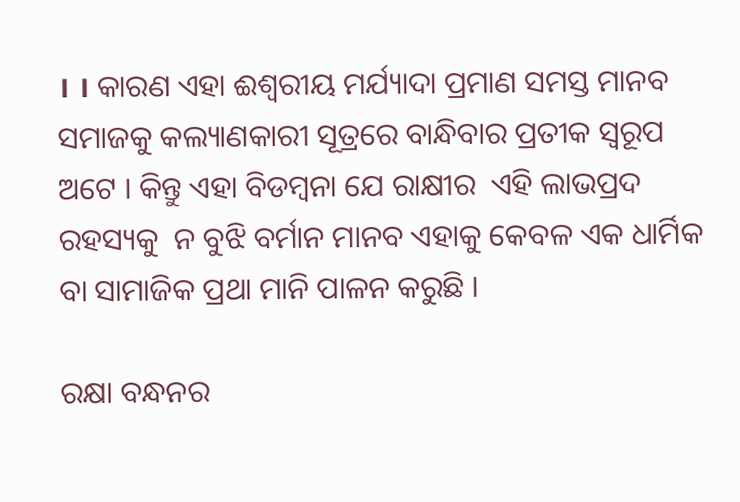। । କାରଣ ଏହା ଈଶ୍ୱରୀୟ ମର୍ଯ୍ୟାଦା ପ୍ରମାଣ ସମସ୍ତ ମାନବ ସମାଜକୁ କଲ୍ୟାଣକାରୀ ସୂତ୍ରରେ ବାନ୍ଧିବାର ପ୍ରତୀକ ସ୍ୱରୂପ  ଅଟେ । କିନ୍ତୁ ଏହା ବିଡମ୍ବନା ଯେ ରାକ୍ଷୀର  ଏହି ଲାଭପ୍ରଦ ରହସ୍ୟକୁ  ନ ବୁଝି ବର୍ମାନ ମାନବ ଏହାକୁ କେବଳ ଏକ ଧାର୍ମିକ ବା ସାମାଜିକ ପ୍ରଥା ମାନି ପାଳନ କରୁଛି ।

ରକ୍ଷା ବନ୍ଧନର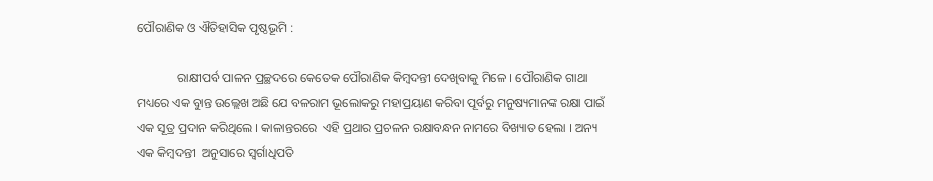ପୌରାଣିକ ଓ ଐତିହାସିକ ପୃଷ୍ଠଭୂମି :

             ରାକ୍ଷୀପର୍ବ ପାଳନ ପ୍ରଚ୍ଛଦରେ କେତେକ ପୌରାଣିକ କିମ୍ବଦନ୍ତୀ ଦେଖିବାକୁ ମିଳେ । ପୌରାଣିକ ଗାଥା  ମଧ୍ୟରେ ଏକ ବୁାନ୍ତ ଉଲ୍ଲେଖ ଅଛି ଯେ ବଳରାମ ଭୂଲୋକରୁ ମହାପ୍ରୟାଣ କରିବା ପୂର୍ବରୁ ମନୁଷ୍ୟମାନଙ୍କ ରକ୍ଷା ପାଇଁ ଏକ ସୂତ୍ର ପ୍ରଦାନ କରିଥିଲେ । କାଳାନ୍ତରରେ  ଏହି ପ୍ରଥାର ପ୍ରଚଳନ ରକ୍ଷାବନ୍ଧନ ନାମରେ ବିଖ୍ୟାତ ହେଲା । ଅନ୍ୟ ଏକ କିମ୍ବଦନ୍ତୀ  ଅନୁସାରେ ସ୍ୱର୍ଗାଧିପତି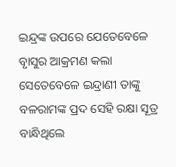ଇନ୍ଦ୍ରଙ୍କ ଉପରେ ଯେତେବେଳେ ବୃାସୁର ଆକ୍ରମଣ କଲା ସେତେବେଳେ ଇନ୍ଦ୍ରାଣୀ ତାଙ୍କୁ ବଳରାମଙ୍କ ପ୍ରଦ ସେହି ରକ୍ଷା ସୂତ୍ର ବାନ୍ଧିଥିଲେ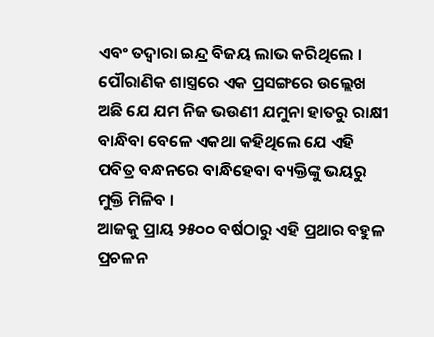ଏବଂ ତଦ୍ୱାରା ଇନ୍ଦ୍ର ବିଜୟ ଲାଭ କରିଥିଲେ । ପୌରାଣିକ ଶାସ୍ତ୍ରରେ ଏକ ପ୍ରସଙ୍ଗରେ ଉଲ୍ଲେଖ ଅଛି ଯେ ଯମ ନିଜ ଭଉଣୀ ଯମୁନା ହାତରୁ ରାକ୍ଷୀ ବାନ୍ଧିବା ବେଳେ ଏକଥା କହିଥିଲେ ଯେ ଏହି ପବିତ୍ର ବନ୍ଧନରେ ବାନ୍ଧିହେବା ବ୍ୟକ୍ତିଙ୍କୁ ଭୟରୁ ମୁକ୍ତି ମିଳିବ ।
ଆଜକୁ ପ୍ରାୟ ୨୫୦୦ ବର୍ଷଠାରୁ ଏହି ପ୍ରଥାର ବହୁଳ ପ୍ରଚଳନ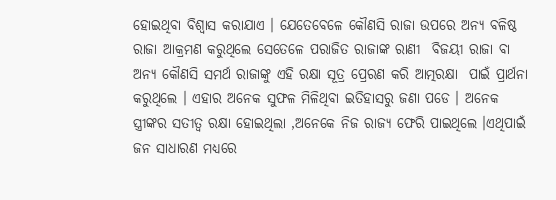ହୋଇଥିବା ବିଶ୍ୱାସ କରାଯାଏ । ଯେତେବେଳେ କୌଣସି ରାଜା ଉପରେ ଅନ୍ୟ ବଳିଷ୍ଠ ରାଜା ଆକ୍ରମଣ କରୁଥିଲେ ସେତେଳେ ପରାଜିତ ରାଜାଙ୍କ ରାଣୀ  ବିଜୟୀ ରାଜା ବା ଅନ୍ୟ କୌଣସି ସମର୍ଥ ରାଜାଙ୍କୁ ଏହି ରକ୍ଷା ସୂତ୍ର ପ୍ରେରଣ କରି ଆତ୍ମରକ୍ଷା  ପାଇଁ ପ୍ରାର୍ଥନା କରୁଥିଲେ । ଏହାର ଅନେକ ସୁଫଳ ମିଳିଥିବା ଇତିହାସରୁ ଜଣା ପଡେ । ଅନେକ  ସ୍ତ୍ରୀଙ୍କର ସତୀତ୍ୱ ରକ୍ଷା ହୋଇଥିଲା ,ଅନେକେ ନିଜ ରାଜ୍ୟ ଫେରି ପାଇଥିଲେ ।ଏଥିପାଇଁ ଜନ ସାଧାରଣ ମଧ୍ୟରେ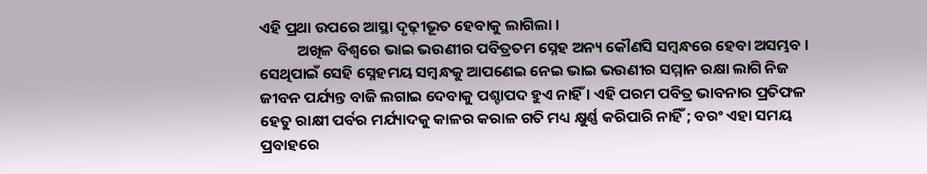ଏହି ପ୍ରଥା ଉପରେ ଆସ୍ଥା ଦୃଢ଼ୀଭୂତ ହେବାକୁ ଲାଗିଲା ।
           ଅଖିଳ ବିଶ୍ୱରେ ଭାଇ ଭଉଣୀର ପବିତ୍ରତମ ସ୍ନେହ ଅନ୍ୟ କୌଣସି ସମ୍ବନ୍ଧରେ ହେବା ଅସମ୍ଭବ । ସେଥିପାଇଁ ସେହି ସ୍ନେହମୟ ସମ୍ବନ୍ଧକୁ ଆପଣେଇ ନେଇ ଭାଇ ଭଉଣୀର ସମ୍ମାନ ରକ୍ଷା ଲାଗି ନିଜ ଜୀବନ ପର୍ଯ୍ୟନ୍ତ ବାଜି ଲଗାଇ ଦେବାକୁ ପଶ୍ଚାପଦ ହୁଏ ନାହିଁ । ଏହି ପରମ ପବିତ୍ର ଭାବନାର ପ୍ରତିଫଳ ହେତୁ ରାକ୍ଷୀ ପର୍ବର ମର୍ଯ୍ୟାଦକୁ କାଳର କରାଳ ଗତି ମଧ୍ୟ କ୍ଷୁର୍ଣ୍ଣ କରିପାରି ନାହିଁ ; ବରଂ ଏହା ସମୟ ପ୍ରବାହରେ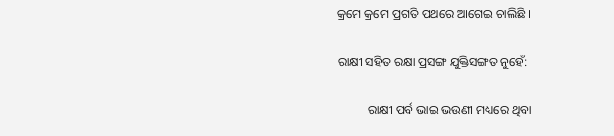କ୍ରମେ କ୍ରମେ ପ୍ରଗତି ପଥରେ ଆଗେଇ ଚାଲିଛି ।

ରାକ୍ଷୀ ସହିତ ରକ୍ଷା ପ୍ରସଙ୍ଗ ଯୁକ୍ତିସଙ୍ଗତ ନୁହେଁ:

          ରାକ୍ଷୀ ପର୍ବ ଭାଇ ଭଉଣୀ ମଧ୍ୟରେ ଥିବା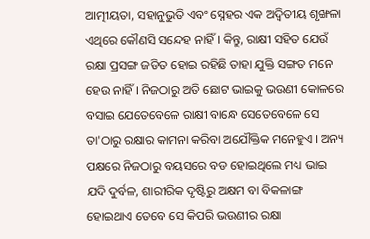ଆତ୍ମୀୟତା, ସହାନୁଭୁତି ଏବଂ ସ୍ନେହର ଏକ ଅଦ୍ୱିତୀୟ ଶୃଙ୍ଖଳା ଏଥିରେ କୌଣସି ସନ୍ଦେହ ନାହିଁ । କିନ୍ତୁ, ରାକ୍ଷୀ ସହିତ ଯେଉଁ ରକ୍ଷା ପ୍ରସଙ୍ଗ ଜଡିତ ହୋଇ ରହିଛି ତାହା ଯୁକ୍ତି ସଙ୍ଗତ ମନେ ହେଉ ନାହିଁ । ନିଜଠାରୁ ଅତି ଛୋଟ ଭାଇକୁ ଭଉଣୀ କୋଳରେ ବସାଇ ଯେତେବେଳେ ରାକ୍ଷୀ ବାନ୍ଧେ ସେତେବେଳେ ସେ ତା'ଠାରୁ ରକ୍ଷାର କାମନା କରିବା ଅଯୌକ୍ତିକ ମନେହୁଏ । ଅନ୍ୟ ପକ୍ଷରେ ନିଜଠାରୁ ବୟସରେ ବଡ ହୋଇଥିଲେ ମଧ୍ୟ ଭାଇ ଯଦି ଦୁର୍ବଳ, ଶାରୀରିକ ଦୃଷ୍ଟିରୁ ଅକ୍ଷମ ବା ବିକଳାଙ୍ଗ ହୋଇଥାଏ ତେବେ ସେ କିପରି ଭଉଣୀର ରକ୍ଷା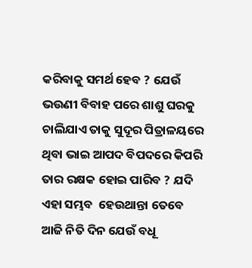କରିବାକୁ ସମର୍ଥ ହେବ ? ଯେଉଁ ଭଉଣୀ ବିବାହ ପରେ ଶାଶୁ ଘରକୁ ଚାଲିଯାଏ ତାକୁ ସୁଦୂର ପିତ୍ରାଳୟରେ ଥିବା ଭାଇ ଆପଦ ବିପଦରେ କିପରି ତାର ରକ୍ଷକ ହୋଇ ପାରିବ ? ଯଦି ଏହା ସମ୍ଭବ  ହେଉଥାନ୍ତା ତେବେ ଆଜି ନିତି ଦିନ ଯେଉଁ ବଧୂ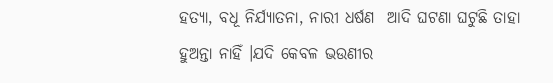ହତ୍ୟା, ବଧୂ ନିର୍ଯ୍ୟାତନା, ନାରୀ ଧର୍ଷଣ  ଆଦି ଘଟଣା ଘଟୁଛି ତାହା ହୁଅନ୍ତା ନାହିଁ ।ଯଦି କେବଳ ଭଉଣୀର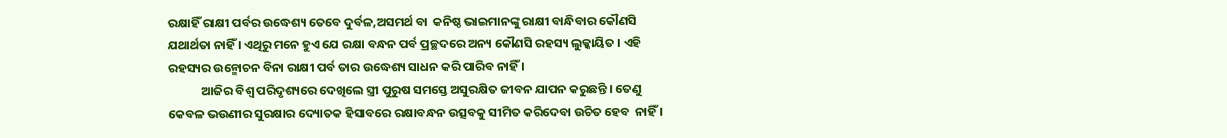ରକ୍ଷାହିଁ ରାକ୍ଷୀ ପର୍ବର ଉଦ୍ଧେଶ୍ୟ ତେବେ ଦୁର୍ବଳ,ଅସମର୍ଥ ବା  କନିଷ୍ଠ ଭାଇମାନଙ୍କୁ ରାକ୍ଷୀ ବାନ୍ଧିବାର କୌଣସି ଯଥାର୍ଥତା ନାହିଁ । ଏଥିରୁ ମନେ ହୁଏ ଯେ ରକ୍ଷା ବନ୍ଧନ ପର୍ବ ପ୍ରଚ୍ଛଦରେ ଅନ୍ୟ କୌଣସି ରହସ୍ୟ ଲୁକ୍କାୟିତ । ଏହି ରହସ୍ୟର ଉନ୍ମୋଚନ ବିନା ରାକ୍ଷୀ ପର୍ବ ତାର ଉଦ୍ଧେଶ୍ୟ ସାଧନ କରି ପାରିବ ନାହିଁ ।
            ଆଜିର ବିଶ୍ୱ ପରିଦୃଶ୍ୟରେ ଦେଖିଲେ ସ୍ତ୍ରୀ ପୁରୁଷ ସମସ୍ତେ ଅସୁରକ୍ଷିତ ଜୀବନ ଯାପନ କରୁଛନ୍ତି । ତେଣୁ କେବଳ ଭଉଣୀର ସୁରକ୍ଷାର ଦ୍ୟୋତକ ହିସାବରେ ରକ୍ଷାବନ୍ଧନ ଉତ୍ସବକୁ ସୀମିତ କରିଦେବା ଉଚିତ ହେବ  ନାହିଁ ।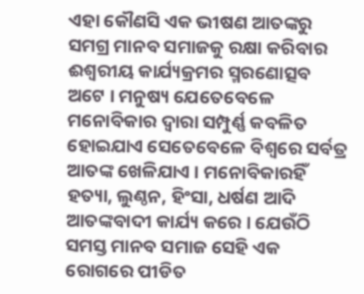ଏହା କୌଣସି ଏକ ଭୀଷଣ ଆତଙ୍କରୁ ସମଗ୍ର ମାନବ ସମାଜକୁ ରକ୍ଷା କରିବାର ଈଶ୍ୱରୀୟ କାର୍ଯ୍ୟକ୍ରମର ସ୍ମରଣୋତ୍ସବ ଅଟେ । ମନୁଷ୍ୟ ଯେତେବେଳେ ମନୋବିକାର ଦ୍ୱାରା ସମ୍ପୁର୍ଣ୍ଣ କବଳିତ  ହୋଇଯାଏ ସେତେବେଳେ ବିଶ୍ୱରେ ସର୍ବତ୍ର ଆତଙ୍କ ଖେଳିଯାଏ । ମନୋବିକାରହିଁ ହତ୍ୟା, ଲୁଣ୍ଠନ, ହିଂସା, ଧର୍ଷଣ ଆଦି ଆତଙ୍କବାଦୀ କାର୍ଯ୍ୟ କରେ । ଯେଉଁଠି ସମସ୍ତ ମାନବ ସମାଜ ସେହି ଏକ ରୋଗରେ ପୀଡିତ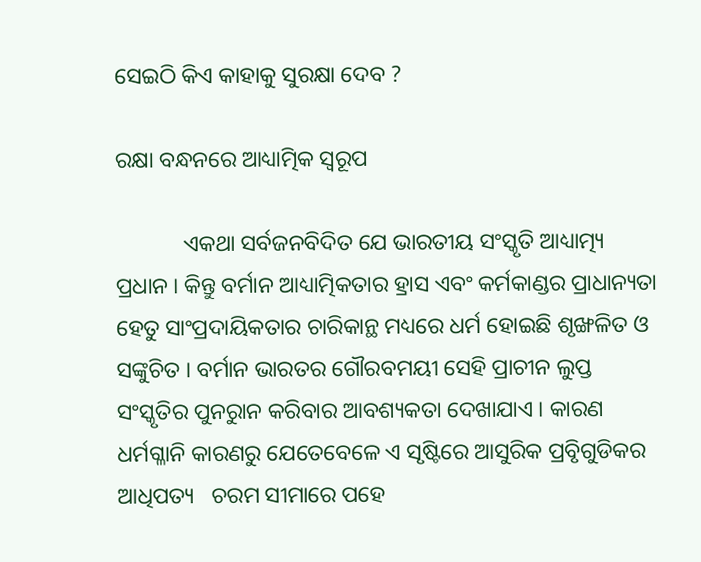ସେଇଠି କିଏ କାହାକୁ ସୁରକ୍ଷା ଦେବ ?

ରକ୍ଷା ବନ୍ଧନରେ ଆଧ୍ୟାତ୍ମିକ ସ୍ୱରୂପ

            ଏକଥା ସର୍ବଜନବିଦିତ ଯେ ଭାରତୀୟ ସଂସ୍କୃତି ଆଧ୍ୟାତ୍ମ୍ୟ ପ୍ରଧାନ । କିନ୍ତୁ ବର୍ମାନ ଆଧ୍ୟାତ୍ମିକତାର ହ୍ରାସ ଏବଂ କର୍ମକାଣ୍ଡର ପ୍ରାଧାନ୍ୟତା ହେତୁ ସାଂପ୍ରଦାୟିକତାର ଚାରିକାନ୍ଥ ମଧ୍ୟରେ ଧର୍ମ ହୋଇଛି ଶୃଙ୍ଖଳିତ ଓ ସଙ୍କୁଚିତ । ବର୍ମାନ ଭାରତର ଗୌରବମୟୀ ସେହି ପ୍ରାଚୀନ ଲୁପ୍ତ ସଂସ୍କୃତିର ପୁନରୁାନ କରିବାର ଆବଶ୍ୟକତା ଦେଖାଯାଏ । କାରଣ ଧର୍ମଗ୍ଳାନି କାରଣରୁ ଯେତେବେଳେ ଏ ସୃଷ୍ଟିରେ ଆସୁରିକ ପ୍ରବୃିଗୁଡିକର ଆଧିପତ୍ୟ   ଚରମ ସୀମାରେ ପହେ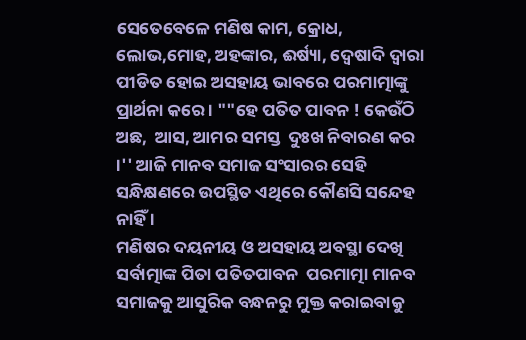ସେତେବେଳେ ମଣିଷ କାମ, କ୍ରୋଧ, ଲୋଭ,ମୋହ, ଅହଙ୍କାର, ଈର୍ଷ୍ୟା, ଦ୍ୱେଷାଦି ଦ୍ୱାରା ପୀଡିତ ହୋଇ ଅସହାୟ ଭାବରେ ପରମାତ୍ମାଙ୍କୁ ପ୍ରାର୍ଥନା କରେ । ""ହେ ପତିତ ପାବନ ! କେଉଁଠି ଅଛ,  ଆସ, ଆମର ସମସ୍ତ  ଦୁଃଖ ନିବାରଣ କର ।'' ଆଜି ମାନବ ସମାଜ ସଂସାରର ସେହି ସନ୍ଧିକ୍ଷଣରେ ଉପସ୍ଥିତ ଏଥିରେ କୌଣସି ସନ୍ଦେହ ନାହିଁ ।
ମଣିଷର ଦୟନୀୟ ଓ ଅସହାୟ ଅବସ୍ଥା ଦେଖି ସର୍ବାତ୍ମାଙ୍କ ପିତା ପତିତପାବନ  ପରମାତ୍ମା ମାନବ ସମାଜକୁ ଆସୁରିକ ବନ୍ଧନରୁ ମୁକ୍ତ କରାଇବାକୁ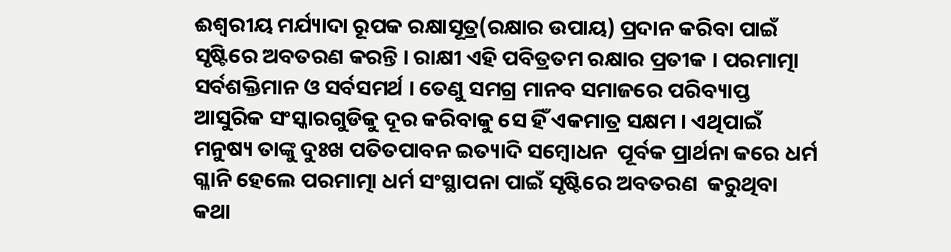ଈଶ୍ୱରୀୟ ମର୍ଯ୍ୟାଦା ରୂପକ ରକ୍ଷାସୂତ୍ର(ରକ୍ଷାର ଉପାୟ) ପ୍ରଦାନ କରିବା ପାଇଁ ସୃଷ୍ଟିରେ ଅବତରଣ କରନ୍ତି । ରାକ୍ଷୀ ଏହି ପବିତ୍ରତମ ରକ୍ଷାର ପ୍ରତୀକ । ପରମାତ୍ମା ସର୍ବଶକ୍ତିମାନ ଓ ସର୍ବସମର୍ଥ । ତେଣୁ ସମଗ୍ର ମାନବ ସମାଜରେ ପରିବ୍ୟାପ୍ତ ଆସୁରିକ ସଂସ୍କାରଗୁଡିକୁ ଦୂର କରିବାକୁ ସେ ହିଁ ଏକମାତ୍ର ସକ୍ଷମ । ଏଥିପାଇଁ ମନୁଷ୍ୟ ତାଙ୍କୁ ଦୁଃଖ ପତିତପାବନ ଇତ୍ୟାଦି ସମ୍ବୋଧନ  ପୂର୍ବକ ପ୍ରାର୍ଥନା କରେ ଧର୍ମ ଗ୍ଳାନି ହେଲେ ପରମାତ୍ମା ଧର୍ମ ସଂସ୍ଥାପନା ପାଇଁ ସୃଷ୍ଟିରେ ଅବତରଣ  କରୁଥିବା କଥା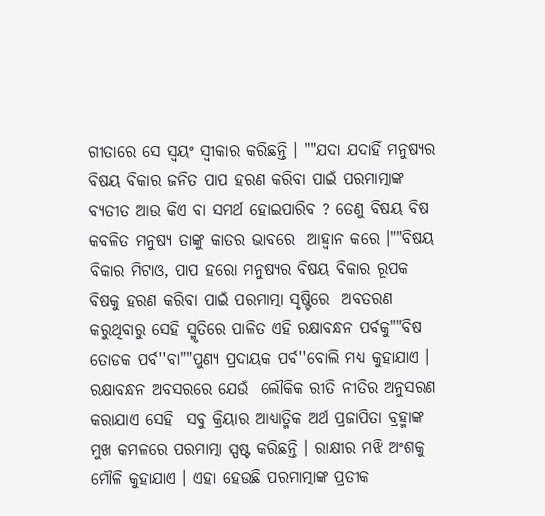ଗୀତାରେ ସେ ସ୍ୱୟଂ ସ୍ୱୀକାର କରିଛନ୍ତି । ""ଯଦା ଯଦାହିଁ ମନୁଷ୍ୟର ବିଷୟ ବିକାର ଜନିତ ପାପ ହରଣ କରିବା ପାଇଁ ପରମାତ୍ମାଙ୍କ ବ୍ୟତୀତ ଆଉ କିଏ ବା ସମର୍ଥ ହୋଇପାରିବ ? ତେଣୁ ବିଷୟ ବିଷ କବଳିତ ମନୁଷ୍ୟ ତାଙ୍କୁ କାତର ଭାବରେ  ଆହ୍ୱାନ କରେ ।""ବିଷୟ ବିକାର ମିଟାଓ, ପାପ ହରୋ ମନୁଷ୍ୟର ବିଷୟ ବିକାର ରୂପକ ବିଷକୁ ହରଣ କରିବା ପାଇଁ ପରମାତ୍ମା ସୃଷ୍ଟିରେ  ଅବତରଣ କରୁଥିବାରୁ ସେହି ସ୍ମୃତିରେ ପାଳିତ ଏହି ରକ୍ଷାବନ୍ଧନ ପର୍ବକୁ""ବିଷ ତୋଡକ ପର୍ବ''ବା""ପୁଣ୍ୟ ପ୍ରଦାୟକ ପର୍ବ''ବୋଲି ମଧ୍ୟ କୁହାଯାଏ ।
ରକ୍ଷାବନ୍ଧନ ଅବସରରେ ଯେଉଁ  ଲୌକିକ ରୀତି ନୀତିର ଅନୁସରଣ କରାଯାଏ ସେହି  ସବୁ କ୍ରିୟାର ଆଧ୍ୟାତ୍ମିକ ଅର୍ଥ ପ୍ରଜାପିତା ବ୍ରହ୍ମାଙ୍କ ମୁଖ କମଳରେ ପରମାତ୍ମା ସ୍ପଷ୍ଟ କରିଛନ୍ତି । ରାକ୍ଷୀର ମଝି ଅଂଶକୁ ମୌଳି କୁହାଯାଏ । ଏହା ହେଉଛି ପରମାତ୍ମାଙ୍କ ପ୍ରତୀକ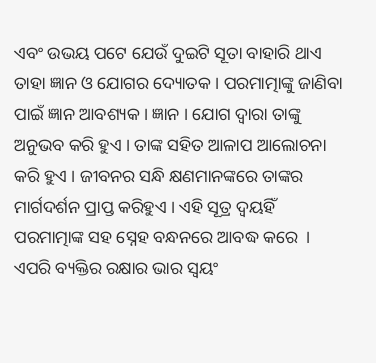ଏବଂ ଉଭୟ ପଟେ ଯେଉଁ ଦୁଇଟି ସୂତା ବାହାରି ଥାଏ ତାହା ଜ୍ଞାନ ଓ ଯୋଗର ଦ୍ୟୋତକ । ପରମାତ୍ମାଙ୍କୁ ଜାଣିବା ପାଇଁ ଜ୍ଞାନ ଆବଶ୍ୟକ । ଜ୍ଞାନ । ଯୋଗ ଦ୍ୱାରା ତାଙ୍କୁ  ଅନୁଭବ କରି ହୁଏ । ତାଙ୍କ ସହିତ ଆଳାପ ଆଲୋଚନା କରି ହୁଏ । ଜୀବନର ସନ୍ଧି କ୍ଷଣମାନଙ୍କରେ ତାଙ୍କର ମାର୍ଗଦର୍ଶନ ପ୍ରାପ୍ତ କରିହୁଏ । ଏହି ସୂତ୍ର ଦ୍ୱୟହିଁ ପରମାତ୍ମାଙ୍କ ସହ ସ୍ନେହ ବନ୍ଧନରେ ଆବଦ୍ଧ କରେ  । ଏପରି ବ୍ୟକ୍ତିର ରକ୍ଷାର ଭାର ସ୍ୱୟଂ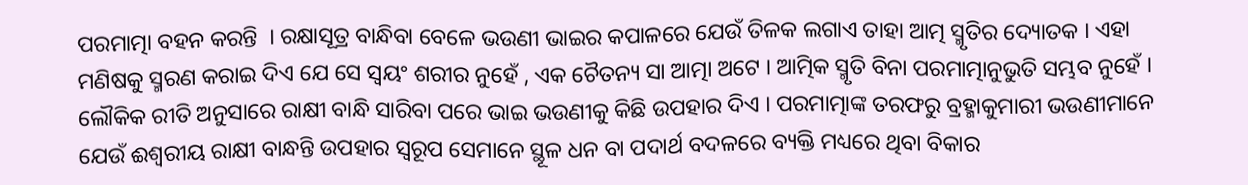ପରମାତ୍ମା ବହନ କରନ୍ତି  । ରକ୍ଷାସୂତ୍ର ବାନ୍ଧିବା ବେଳେ ଭଉଣୀ ଭାଇର କପାଳରେ ଯେଉଁ ତିଳକ ଲଗାଏ ତାହା ଆତ୍ମ ସ୍ମୃତିର ଦ୍ୟୋତକ । ଏହା ମଣିଷକୁ ସ୍ମରଣ କରାଇ ଦିଏ ଯେ ସେ ସ୍ୱୟଂ ଶରୀର ନୁହେଁ , ଏକ ଚୈତନ୍ୟ ସା ଆତ୍ମା ଅଟେ । ଆତ୍ମିକ ସ୍ମୃତି ବିନା ପରମାତ୍ମାନୁଭୁତି ସମ୍ଭବ ନୁହେଁ । ଲୌକିକ ରୀତି ଅନୁସାରେ ରାକ୍ଷୀ ବାନ୍ଧି ସାରିବା ପରେ ଭାଇ ଭଉଣୀକୁ କିଛି ଉପହାର ଦିଏ । ପରମାତ୍ମାଙ୍କ ତରଫରୁ ବ୍ରହ୍ମାକୁମାରୀ ଭଉଣୀମାନେ ଯେଉଁ ଈଶ୍ୱରୀୟ ରାକ୍ଷୀ ବାନ୍ଧନ୍ତି ଉପହାର ସ୍ୱରୂପ ସେମାନେ ସ୍ଥୂଳ ଧନ ବା ପଦାର୍ଥ ବଦଳରେ ବ୍ୟକ୍ତି ମଧ୍ୟରେ ଥିବା ବିକାର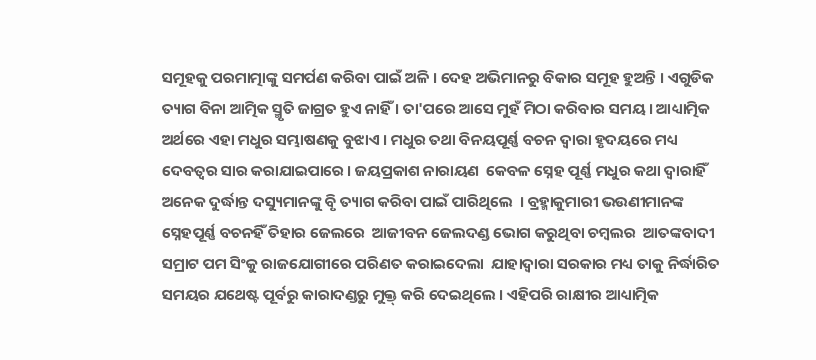ସମୂହକୁ ପରମାତ୍ମାଙ୍କୁ ସମର୍ପଣ କରିବା ପାଇଁ ଅଳି । ଦେହ ଅଭିମାନରୁ ବିକାର ସମୂହ ହୁଅନ୍ତି । ଏଗୁଡିକ ତ୍ୟାଗ ବିନା ଆତ୍ମିକ ସ୍ମୃତି ଜାଗ୍ରତ ହୁଏ ନାହିଁ । ତା'ପରେ ଆସେ ମୁହଁ ମିଠା କରିବାର ସମୟ । ଆଧ୍ୟାତ୍ମିକ ଅର୍ଥରେ ଏହା ମଧୁର ସମ୍ଭାଷଣକୁ ବୁଝାଏ । ମଧୁର ତଥା ବିନୟପୂର୍ଣ୍ଣ ବଚନ ଦ୍ୱାରା ହୃଦୟରେ ମଧ୍ୟ ଦେବତ୍ୱର ସାର କରାଯାଇପାରେ । ଜୟପ୍ରକାଶ ନାରାୟଣ  କେବଳ ସ୍ନେହ ପୂର୍ଣ୍ଣ ମଧୁର କଥା ଦ୍ୱାରାହିଁ ଅନେକ ଦୁର୍ଦ୍ଧାନ୍ତ ଦସ୍ୟୁମାନଙ୍କୁ ବୃି ତ୍ୟାଗ କରିବା ପାଇଁ ପାରିଥିଲେ  । ବ୍ରହ୍ମାକୁମାରୀ ଭଉଣୀମାନଙ୍କ ସ୍ନେହପୂର୍ଣ୍ଣ ବଚନହିଁ ତିହାର ଜେଲରେ  ଆଜୀବନ ଜେଲଦଣ୍ଡ ଭୋଗ କରୁଥିବା ଚମ୍ବଲର  ଆତଙ୍କବାଦୀ ସମ୍ରାଟ ପମ ସିଂକୁ ରାଜଯୋଗୀରେ ପରିଣତ କରାଇଦେଲା  ଯାହାଦ୍ୱାରା ସରକାର ମଧ୍ୟ ତାକୁ ନିର୍ଦ୍ଧାରିତ ସମୟର ଯଥେଷ୍ଟ ପୂର୍ବରୁ କାରାଦଣ୍ଡରୁ ମୁକ୍ତ୍ କରି ଦେଇଥିଲେ । ଏହିପରି ରାକ୍ଷୀର ଆଧ୍ୟାତ୍ମିକ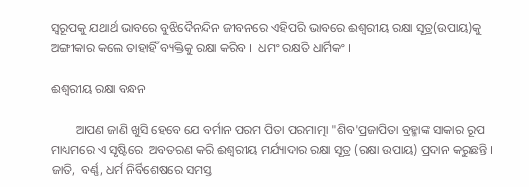ସ୍ୱରୂପକୁ ଯଥାର୍ଥ ଭାବରେ ବୁଝିଦୈନନ୍ଦିନ ଜୀବନରେ ଏହିପରି ଭାବରେ ଈଶ୍ୱରୀୟ ରକ୍ଷା ସୂତ୍ର(ଉପାୟ)କୁ ଅଙ୍ଗୀକାର କଲେ ତାହାହିଁ ବ୍ୟକ୍ତିକୁ ରକ୍ଷା କରିବ ।  ଧମଂ ରକ୍ଷତି ଧାର୍ମିକଂ ।

ଈଶ୍ୱରୀୟ ରକ୍ଷା ବନ୍ଧନ

        ଆପଣ ଜାଣି ଖୁସି ହେବେ ଯେ ବର୍ମାନ ପରମ ପିତା ପରମାତ୍ମା "ଶିବ'ପ୍ରଜାପିତା ବ୍ରହ୍ମାଙ୍କ ସାକାର ରୂପ ମାଧ୍ୟମରେ ଏ ସୃଷ୍ଟିରେ  ଅବତରଣ କରି ଈଶ୍ୱରୀୟ ମର୍ଯ୍ୟାଦାର ରକ୍ଷା ସୂତ୍ର (ରକ୍ଷା ଉପାୟ) ପ୍ରଦାନ କରୁଛନ୍ତି ।  ଜାତି,  ବର୍ଣ୍ଣ, ଧର୍ମ ନିର୍ବିଶେଷରେ ସମସ୍ତ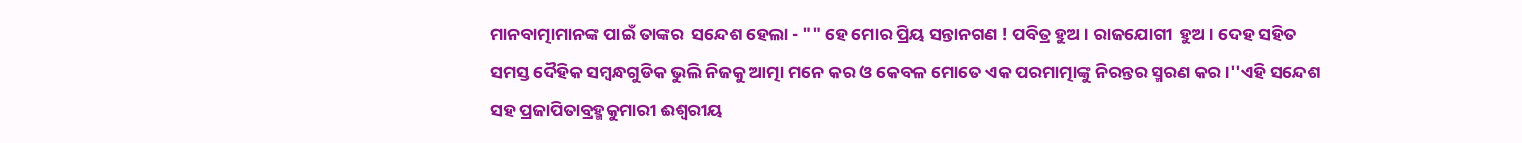ମାନବାତ୍ମାମାନଙ୍କ ପାଇଁ ତାଙ୍କର  ସନ୍ଦେଶ ହେଲା - "" ହେ ମୋର ପ୍ରିୟ ସନ୍ତାନଗଣ ! ପବିତ୍ର ହୁଅ । ରାଜଯୋଗୀ  ହୁଅ । ଦେହ ସହିତ ସମସ୍ତ ଦୈହିକ ସମ୍ବନ୍ଧଗୁଡିକ ଭୁଲି ନିଜକୁ ଆତ୍ମା ମନେ କର ଓ କେବଳ ମୋତେ ଏକ ପରମାତ୍ମାଙ୍କୁ ନିରନ୍ତର ସ୍ମରଣ କର ।''ଏହି ସନ୍ଦେଶ ସହ ପ୍ରଜାପିତାବ୍ରହ୍ମକୁମାରୀ ଈଶ୍ୱରୀୟ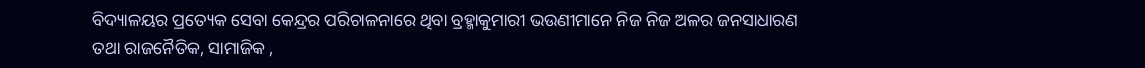ବିଦ୍ୟାଳୟର ପ୍ରତ୍ୟେକ ସେବା କେନ୍ଦ୍ରର ପରିଚାଳନାରେ ଥିବା ବ୍ରହ୍ମାକୁମାରୀ ଭଉଣୀମାନେ ନିଜ ନିଜ ଅଳର ଜନସାଧାରଣ ତଥା ରାଜନୈତିକ, ସାମାଜିକ ,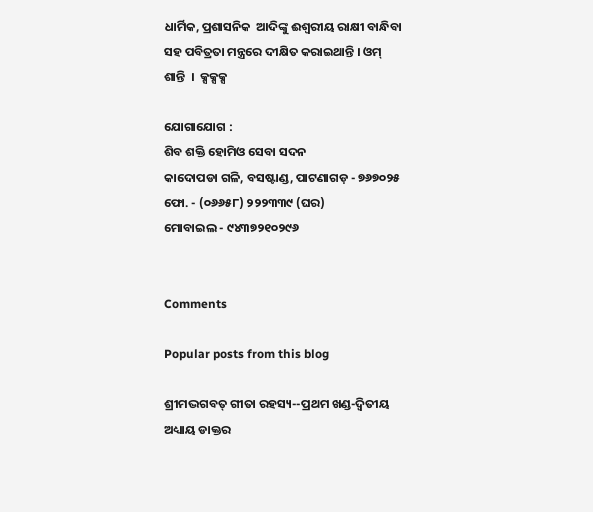ଧାର୍ମିକ, ପ୍ରଶାସନିକ  ଆଦିଙ୍କୁ ଈଶ୍ୱରୀୟ ରାକ୍ଷୀ ବାନ୍ଧିବା ସହ ପବିତ୍ରତା ମନ୍ତ୍ରରେ ଦୀକ୍ଷିତ କରାଇଥାନ୍ତି । ଓମ୍ ଶାନ୍ତି  ।  କ୍ସକ୍ସକ୍ସ

ଯୋଗାଯୋଗ :
ଶିବ ଶକ୍ତି ହୋମିଓ ସେବା ସଦନ
କାଦୋପଡା ଗଳି, ବସଷ୍ଟାଣ୍ଡ, ପାଟଣାଗଡ଼ - ୭୬୭୦୨୫
ଫୋ. - (୦୬୬୫୮) ୨୨୨୩୩୯ (ଘର)
ମୋବାଇଲ - ୯୪୩୭୨୧୦୨୯୬


Comments

Popular posts from this blog

ଶ୍ରୀମଦ୍ଭଗବତ୍ ଗୀତା ରହସ୍ୟ--ପ୍ରଥମ ଖଣ୍ଡ-ଦ୍ୱିତୀୟ ଅଧ୍ୟାୟ ଡାକ୍ତର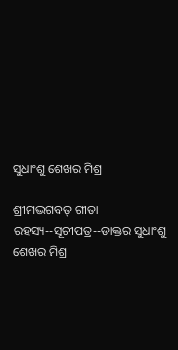ସୁଧାଂଶୁ ଶେଖର ମିଶ୍ର

ଶ୍ରୀମଦ୍ଭଗବତ୍ ଗୀତା ରହସ୍ୟ--ସୂଚୀପତ୍ର--ଡାକ୍ତର ସୁଧାଂଶୁ ଶେଖର ମିଶ୍ର